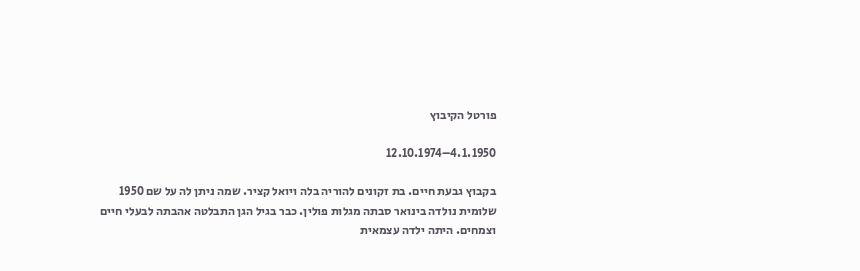פורטל הקיבוץ

4.1.1950–12.10.1974

בקבוץ גבעת חיים. בת זקונים להוריה בלה ויואל קציר. שמה ניתן לה על שם 1950 שלומית נולדה בינואר סבתה מגלות פולין. כבר בגיל הגן התבלטה אהבתה לבעלי חיים וצמחים. היתה ילדה עצמאית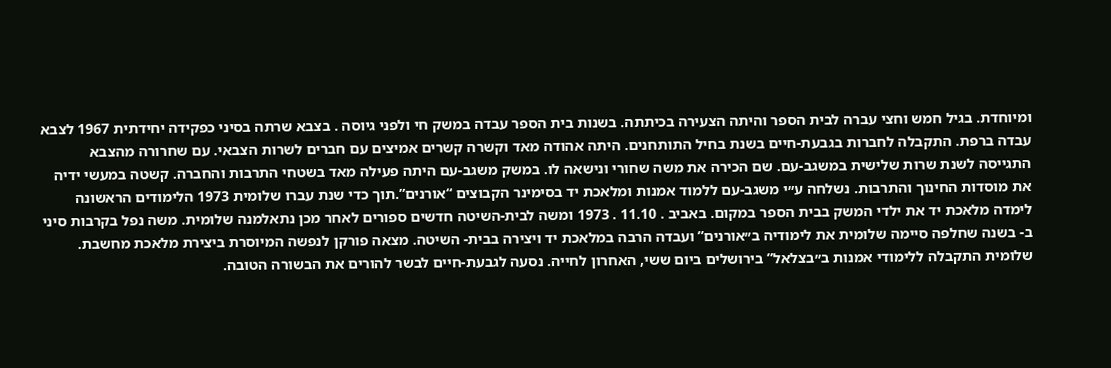ומיוחדת. בגיל חמש וחצי עברה לבית הספר והיתה הצעירה בכיתתה. בשנות בית הספר עבדה במשק חי ולפני גיוסה . בצבא שרתה בסיני כפקידה יחידתית 1967 לצבא עבדה ברפת. התקבלה לחברות בגבעת-חיים בשנת בחיל התותחנים. היתה אהודה מאד וקשרה קשרים אמיצים עם חברים לשרות הצבאי. עם שחרורה מהצבא התגייסה לשנת שרות שלישית במשגב-עם. שם הכירה את משה שחורי ונישאה לו. במשק משגב-עם היתה פעילה מאד בשטחי התרבות והחברה. קשטה במעשי ידיה את מוסדות החינוך והתרבות. נשלחה ע״י משגב-עם ללמוד אמנות ומלאכת יד בסימינר הקבוצים “אורנים”.תוך כדי שנת עברו שלומית 1973 הלימודים הראשונה לימדה מלאכת יד את ילדי המשק בבית הספר במקום. באביב . 11.10 . 1973 ומשה לבית-השיטה חדשים ספורים לאחר מכן נתאלמנה שלומית. משה נפל בקרבות סיני ב- בשנה שחלפה סיימה שלומית את לימודיה ב״אורנים” ועבדה הרבה במלאכת יד ויצירה בבית- השיטה. מצאה פורקן לנפשה המיוסרת ביצירת מלאכת מחשבת. שלומית התקבלה ללימודי אמנות ב״בצלאל” בירושלים ביום ששי, האחרון לחייה. נסעה לגבעת-חיים לבשר להורים את הבשורה הטובה.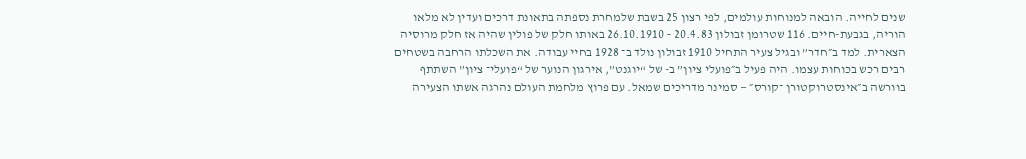שנים לחייה. הובאה למנוחות עולמים, לפי רצון 25 בשבת שלמחרת נספתה בתאונת דרכים ועדין לא מלאו הוריה, בגבעת-חיים. 116 שטרומן זבולון 20.4.83 – 26.10.1910 באותו חלק של פולין שהיה אז חלק מרוסיה הצארית. למד ב״חדר” ובגיל צעיר התחיל 1910 זבולון נולד ב־ 1928 בחיי עבודה. את השכלתו הרחבה בשטחים רבים רכש בכוחות עצמו. היה פעיל ב״פועלי ציון” ב- של “יוגנט”, אירגון הנוער של “פועלי־ ציון” השתתף בוורשה ב״אינסטרוקטורן ־קורס״ — סמינר מדריכים שמאל. עם פרוץ מלחמת העולם נהרגה אשתו הצעירה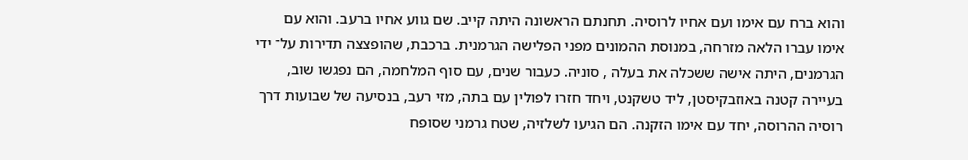והוא ברח עם אימו ועם אחיו לרוסיה. תחנתם הראשונה היתה קייב. שם גווע אחיו ברעב. והוא עם אימו עברו הלאה מזרחה, במנוסת ההמונים מפני הפלישה הגרמנית. ברכבת, שהופצצה תדירות על־ ידי הגרמנים, היתה אישה ששכלה את בעלה , סוניה. כעבור שנים, עם סוף המלחמה, הם נפגשו שוב, בעיירה קטנה באוזבקיסטן, ליד טשקנט, ויחד חזרו לפולין עם בתה, מזי רעב, בנסיעה של שבועות דרך רוסיה ההרוסה, יחד עם אימו הזקנה. הם הגיעו לשלזיה, שטח גרמני שסופח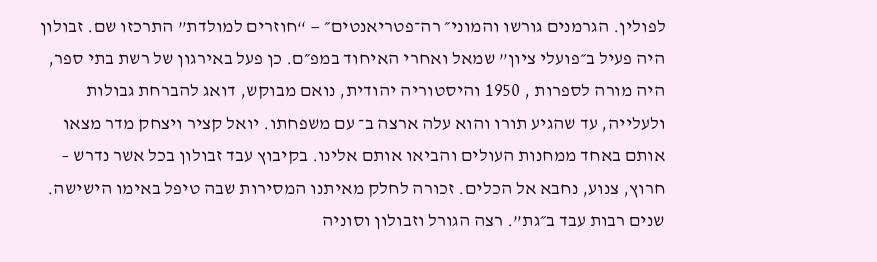לפולין. הגרמנים גורשו והמוני״ רה־פטריאנטים״ — “חוזרים למולדת” התרכזו שם. זבולון היה פעיל ב״פועלי ציון” שמאל ואחרי האיחוד במפ״ם. כן פעל באירגון של רשת בתי ספר, היה מורה לספרות , 1950 והיסטוריה יהודית, נואם מבוקש, דואג להברחת גבולות ולעלייה, עד שהגיע תורו והוא עלה ארצה ב־ עם משפחתו. יואל קציר ויצחק מדר מצאו אותם באחד ממחנות העולים והביאו אותם אלינו. בקיבוץ עבד זבולון בכל אשר נדרש – חרוץ, צנוע, נחבא אל הכלים. זכורה לחלק מאיתנו המסירות שבה טיפל באימו הישישה. שנים רבות עבד ב״גת”. רצה הגורל וזבולון וסוניה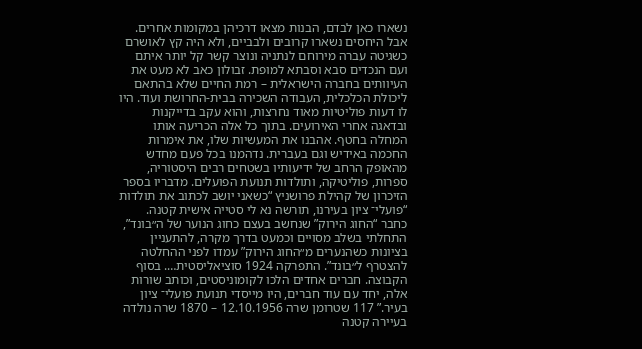נשארו כאן לבדם, הבנות מצאו דרכיהן במקומות אחרים. אבל היחסים נשארו קרובים ולבביים, ולא היה קץ לאושרם כשגיטה עברה מירוחם לנתניה ונוצר קשר קל יותר איתם ועם הנכדים סבא וסבתא למופת. זבולון כאב לא מעט את העיוותים בחברה הישראלית – רמת החיים שלא בהתאם ליכולת הכלכלית, העבודה השכירה בבית-החרושת ועוד. היו לו דעות פוליטיות מאוד נחרצות, והוא עקב בדייקנות ובדאגה אחרי האירועים. בתוך כל אלה הכריעה אותו המחלה בחטף. אהבנו את המעשיות שלו, את אימרות החכמה באידיש וגם בעברית. נדהמנו בכל פעם מחדש מהאופק הרחב של ידיעותיו בשטחים רבים היסטוריה, ספרות, פוליטיקה, ותולדות תנועת הפועלים. מדבריו בספר הזיכרון של קהילת פרושניץ “כשאני יושב לכתוב את תולדות “פועלי־ ציון בעירנו, תורשה נא לי סטייה אישית קטנה. כחבר “החוג הירוק” שנחשב בעצם כחוג הנוער של ה״בונד”, התחלתי בשלב מסויים וכמעט בדרך מקרה, להתעניין בציונות כשהנערים מ״החוג הירוק” עמדו לפני ההחלטה להצטרף ל״בונד”. התפרקה 1924 סוציאליסטית…. בסוף הקבוצה. חברים אחדים הלכו לקומוניסטים, וכותב שורות אלה, יחד עם עוד חברים, היו מייסדי תנועת פועלי־ ציון בעיר.” 117 שטרומן שרה 12.10.1956 – 1870 שרה נולדה בעיירה קטנה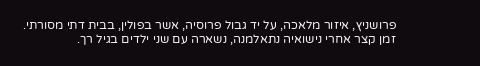פרושניץ, איזור מלאכה, על יד גבול פרוסיה, אשר בפולין, בבית דתי מסורתי. זמן קצר אחרי נישואיה נתאלמנה, נשארה עם שני ילדים בגיל רך.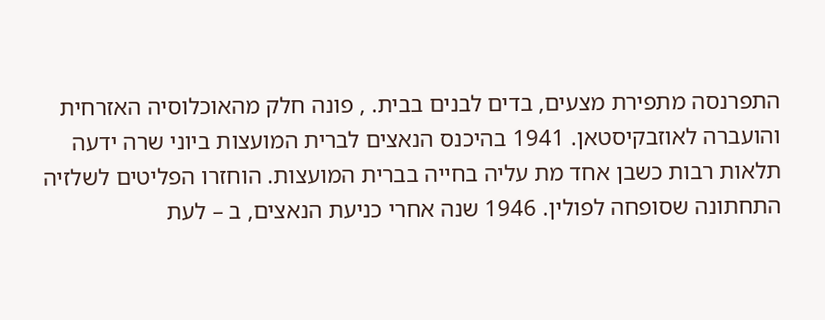התפרנסה מתפירת מצעים, בדים לבנים בבית. , פונה חלק מהאוכלוסיה האזרחית והועברה לאוזבקיסטאן. 1941 בהיכנס הנאצים לברית המועצות ביוני שרה ידעה תלאות רבות כשבן אחד מת עליה בחייה בברית המועצות. הוחזרו הפליטים לשלזיה התחתונה שסופחה לפולין. 1946 שנה אחרי כניעת הנאצים, ב – לעת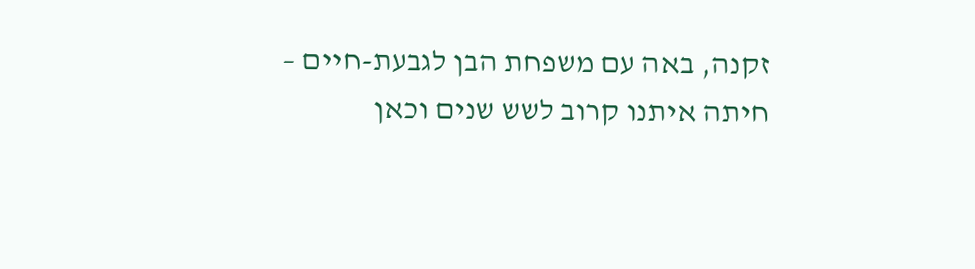זקנה, באה עם משפחת הבן לגבעת-חיים – חיתה איתנו קרוב לשש שנים וכאן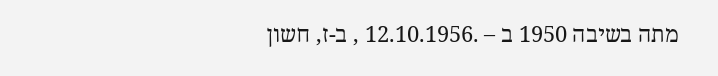מתה בשיבה 1950 ב – .12.10.1956 , ב-ז, חשון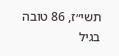תשי״ז, 86 טובה בגיל